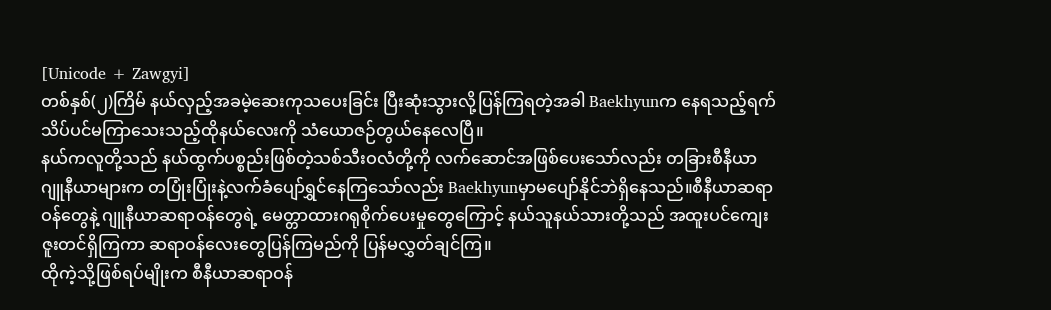[Unicode + Zawgyi]
တစ်နှစ်(၂)ကြိမ် နယ်လှည့်အခမဲ့ဆေးကုသပေးခြင်း ပြီးဆုံးသွားလို့ပြန်ကြရတဲ့အခါ Baekhyunက နေရသည့်ရက်သိပ်ပင်မကြာသေးသည့်ထိုနယ်လေးကို သံယောဇဉ်တွယ်နေလေပြီ။
နယ်ကလူတို့သည် နယ်ထွက်ပစ္စည်းဖြစ်တဲ့သစ်သီးဝလံတို့ကို လက်ဆောင်အဖြစ်ပေးသော်လည်း တခြားစီနီယာ ဂျူနီယာများက တပြုံးပြုံးနဲ့လက်ခံပျော်ရွှင်နေကြသော်လည်း Baekhyunမှာမပျော်နိုင်ဘဲရှိနေသည်။စီနီယာဆရာဝန်တွေနဲ့ ဂျူနီယာဆရာဝန်တွေရဲ့ မေတ္တာထားဂရုစိုက်ပေးမှုတွေကြောင့် နယ်သူနယ်သားတို့သည် အထူးပင်ကျေးဇူးတင်ရှိကြကာ ဆရာဝန်လေးတွေပြန်ကြမည်ကို ပြန်မလွှတ်ချင်ကြ။
ထိုကဲ့သို့ဖြစ်ရပ်မျိုးက စီနီယာဆရာဝန်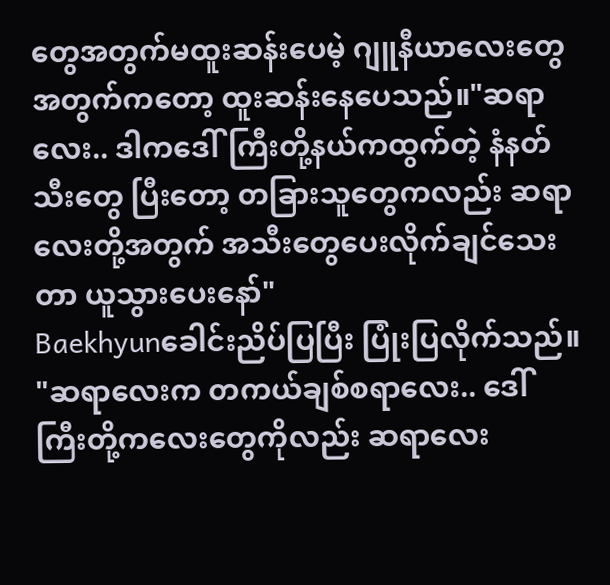တွေအတွက်မထူးဆန်းပေမဲ့ ဂျူနီယာလေးတွေအတွက်ကတော့ ထူးဆန်းနေပေသည်။"ဆရာလေး.. ဒါကဒေါ်ကြီးတို့နယ်ကထွက်တဲ့ နံနတ်သီးတွေ ပြီးတော့ တခြားသူတွေကလည်း ဆရာလေးတို့အတွက် အသီးတွေပေးလိုက်ချင်သေးတာ ယူသွားပေးနော်"
Baekhyunခေါင်းညိပ်ပြပြီး ပြုံးပြလိုက်သည်။
"ဆရာလေးက တကယ်ချစ်စရာလေး.. ဒေါ်ကြီးတို့ကလေးတွေကိုလည်း ဆရာလေး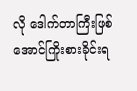လို ဒေါက်တာကြီးဖြစ်အောင်ကြိုးစားခိုင်းရ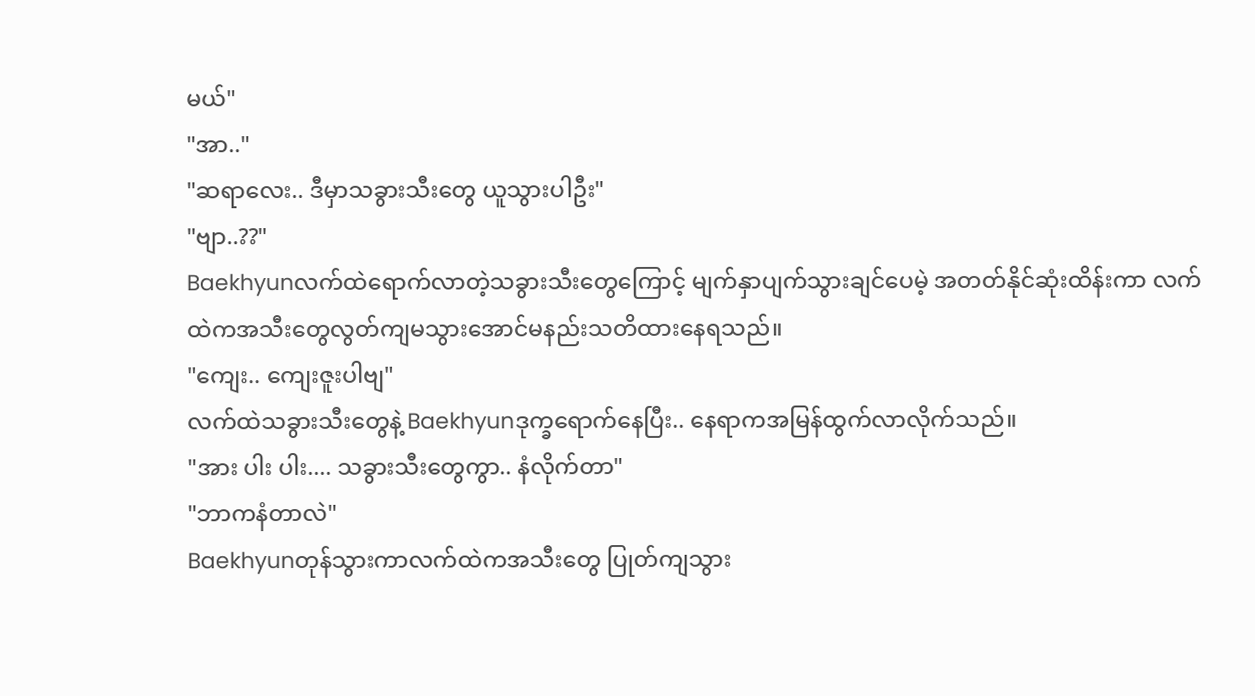မယ်"
"အာ.."
"ဆရာလေး.. ဒီမှာသခွားသီးတွေ ယူသွားပါဦး"
"ဗျာ..??"
Baekhyunလက်ထဲရောက်လာတဲ့သခွားသီးတွေကြောင့် မျက်နှာပျက်သွားချင်ပေမဲ့ အတတ်နိုင်ဆုံးထိန်းကာ လက်ထဲကအသီးတွေလွတ်ကျမသွားအောင်မနည်းသတိထားနေရသည်။
"ကျေး.. ကျေးဇူးပါဗျ"
လက်ထဲသခွားသီးတွေနဲ့ Baekhyunဒုက္ခရောက်နေပြီး.. နေရာကအမြန်ထွက်လာလိုက်သည်။
"အား ပါး ပါး.... သခွားသီးတွေကွာ.. နံလိုက်တာ"
"ဘာကနံတာလဲ"
Baekhyunတုန်သွားကာလက်ထဲကအသီးတွေ ပြုတ်ကျသွား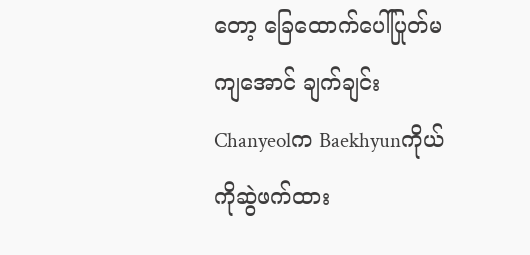တော့ ခြေထောက်ပေါ်ပြုတ်မကျအောင် ချက်ချင်းChanyeolက Baekhyunကိုယ်ကိုဆွဲဖက်ထား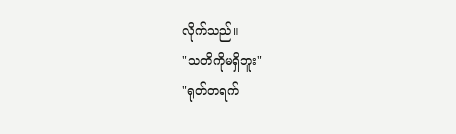လိုက်သည်။
"သတိကိုမရှိဘူး"
"ရုတ်တရက်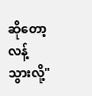ဆိုတော့ လန့်သွားလို့"